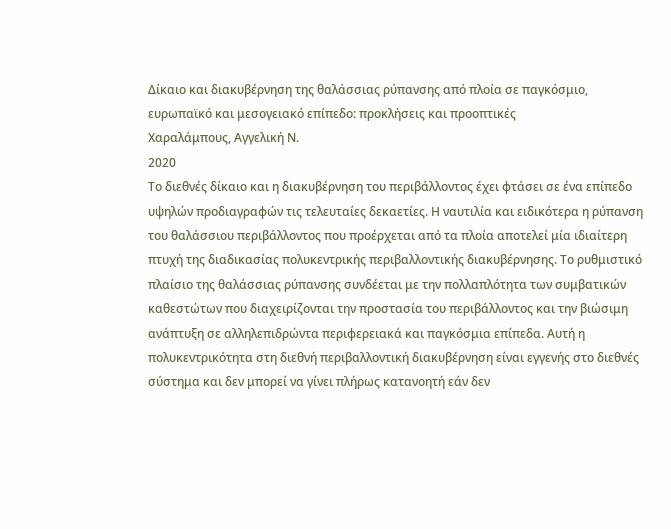Δίκαιο και διακυβέρνηση της θαλάσσιας ρύπανσης από πλοία σε παγκόσμιο, ευρωπαϊκό και μεσογειακό επίπεδο: προκλήσεις και προοπτικές
Χαραλάμπους, Αγγελική Ν.
2020
Το διεθνές δίκαιο και η διακυβέρνηση του περιβάλλοντος έχει φτάσει σε ένα επίπεδο υψηλών προδιαγραφών τις τελευταίες δεκαετίες. Η ναυτιλία και ειδικότερα η ρύπανση του θαλάσσιου περιβάλλοντος που προέρχεται από τα πλοία αποτελεί μία ιδιαίτερη πτυχή της διαδικασίας πολυκεντρικής περιβαλλοντικής διακυβέρνησης. Το ρυθμιστικό πλαίσιο της θαλάσσιας ρύπανσης συνδέεται με την πολλαπλότητα των συμβατικών καθεστώτων που διαχειρίζονται την προστασία του περιβάλλοντος και την βιώσιμη ανάπτυξη σε αλληλεπιδρώντα περιφερειακά και παγκόσμια επίπεδα. Αυτή η πολυκεντρικότητα στη διεθνή περιβαλλοντική διακυβέρνηση είναι εγγενής στο διεθνές σύστημα και δεν μπορεί να γίνει πλήρως κατανοητή εάν δεν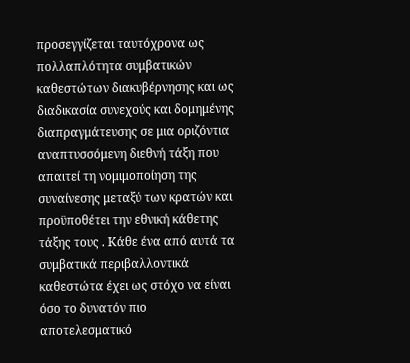προσεγγίζεται ταυτόχρονα ως πολλαπλότητα συμβατικών καθεστώτων διακυβέρνησης και ως διαδικασία συνεχούς και δομημένης διαπραγμάτευσης σε μια οριζόντια αναπτυσσόμενη διεθνή τάξη που απαιτεί τη νομιμοποίηση της συναίνεσης μεταξύ των κρατών και προϋποθέτει την εθνική κάθετης τάξης τους . Κάθε ένα από αυτά τα συμβατικά περιβαλλοντικά καθεστώτα έχει ως στόχο να είναι όσο το δυνατόν πιο αποτελεσματικό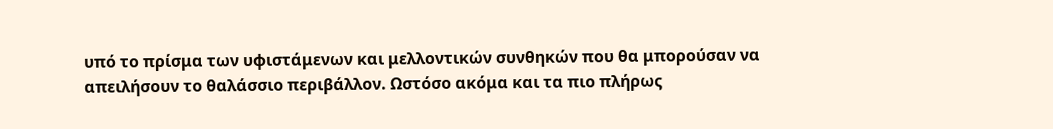υπό το πρίσμα των υφιστάμενων και μελλοντικών συνθηκών που θα μπορούσαν να απειλήσουν το θαλάσσιο περιβάλλον. Ωστόσο ακόμα και τα πιο πλήρως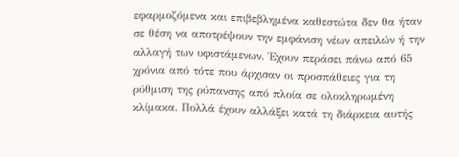εφαρμοζόμενα και επιβεβλημένα καθεστώτα δεν θα ήταν σε θέση να αποτρέψουν την εμφάνιση νέων απειλών ή την αλλαγή των υφιστάμενων. Έχουν περάσει πάνω από 65 χρόνια από τότε που άρχισαν οι προσπάθειες για τη ρύθμιση της ρύπανσης από πλοία σε ολοκληρωμένη κλίμακα. Πολλά έχουν αλλάξει κατά τη διάρκεια αυτής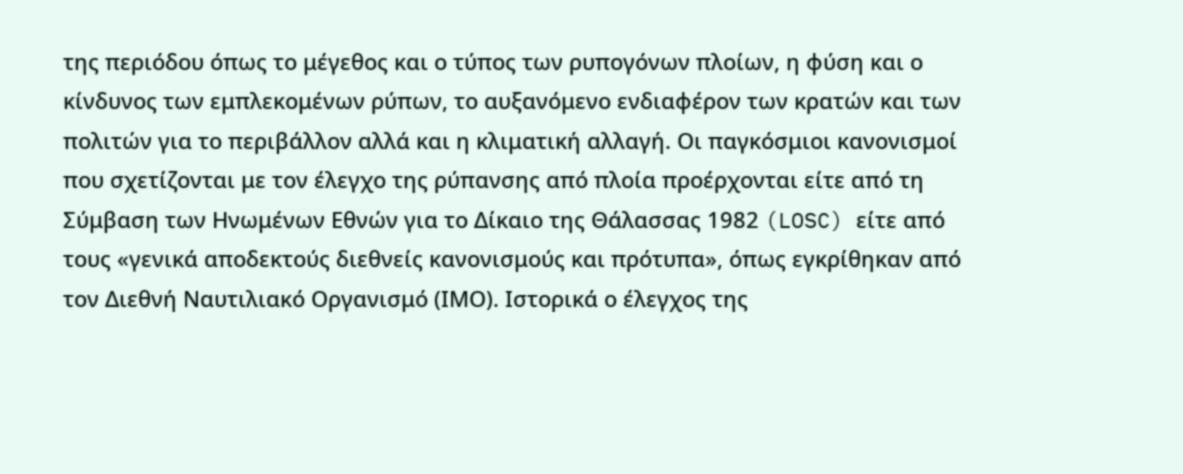της περιόδου όπως το μέγεθος και ο τύπος των ρυπογόνων πλοίων, η φύση και ο κίνδυνος των εμπλεκομένων ρύπων, το αυξανόμενο ενδιαφέρον των κρατών και των πολιτών για το περιβάλλον αλλά και η κλιματική αλλαγή. Οι παγκόσμιοι κανονισμοί που σχετίζονται με τον έλεγχο της ρύπανσης από πλοία προέρχονται είτε από τη Σύμβαση των Ηνωμένων Εθνών για το Δίκαιο της Θάλασσας 1982 (LOSC) είτε από τους «γενικά αποδεκτούς διεθνείς κανονισμούς και πρότυπα», όπως εγκρίθηκαν από τον Διεθνή Ναυτιλιακό Οργανισμό (ΙΜΟ). Ιστορικά ο έλεγχος της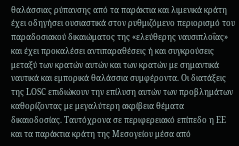θαλάσσιας ρύπανσης από τα παράκτια και λιμενικά κράτη έχει οδηγήσει ουσιαστικά στον ρυθμιζόμενο περιορισμό του παραδοσιακού δικαιώματος της «ελεύθερης ναυσιπλοΐας» και έχει προκαλέσει αντιπαραθέσεις ή και συγκρούσεις μεταξύ των κρατών αυτών και των κρατών με σημαντικά ναυτικά και εμπορικά θαλάσσια συμφέροντα. Οι διατάξεις της LOSC επιδιώκουν την επίλυση αυτών των προβλημάτων καθορίζοντας με μεγαλύτερη ακρίβεια θέματα δικαιοδοσίας. Ταυτόχρονα σε περιφερειακό επίπεδο η ΕΕ και τα παράκτια κράτη της Μεσογείου μέσα από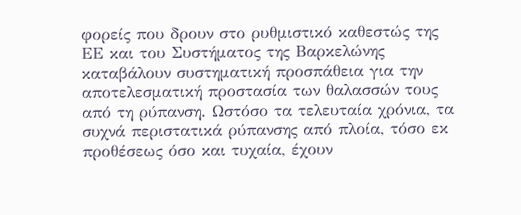φορείς που δρουν στο ρυθμιστικό καθεστώς της ΕΕ και του Συστήματος της Βαρκελώνης καταβάλουν συστηματική προσπάθεια για την αποτελεσματική προστασία των θαλασσών τους από τη ρύπανση. Ωστόσο τα τελευταία χρόνια, τα συχνά περιστατικά ρύπανσης από πλοία, τόσο εκ προθέσεως όσο και τυχαία, έχουν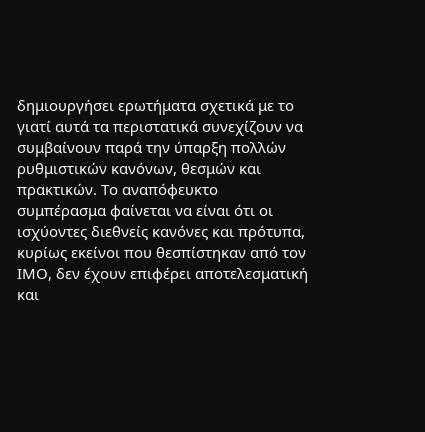δημιουργήσει ερωτήματα σχετικά με το γιατί αυτά τα περιστατικά συνεχίζουν να συμβαίνουν παρά την ύπαρξη πολλών ρυθμιστικών κανόνων, θεσμών και πρακτικών. Το αναπόφευκτο συμπέρασμα φαίνεται να είναι ότι οι ισχύοντες διεθνείς κανόνες και πρότυπα, κυρίως εκείνοι που θεσπίστηκαν από τον ΙΜΟ, δεν έχουν επιφέρει αποτελεσματική και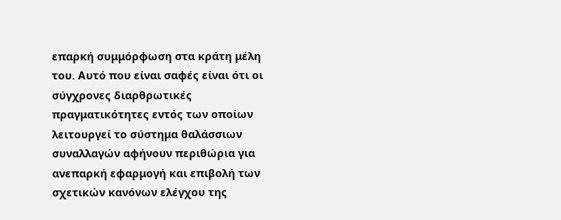επαρκή συμμόρφωση στα κράτη μέλη του. Αυτό που είναι σαφές είναι ότι οι σύγχρονες διαρθρωτικές πραγματικότητες εντός των οποίων λειτουργεί το σύστημα θαλάσσιων συναλλαγών αφήνουν περιθώρια για ανεπαρκή εφαρμογή και επιβολή των σχετικών κανόνων ελέγχου της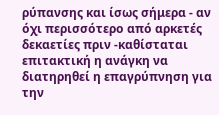ρύπανσης και ίσως σήμερα - αν όχι περισσότερο από αρκετές δεκαετίες πριν -καθίσταται επιτακτική η ανάγκη να διατηρηθεί η επαγρύπνηση για την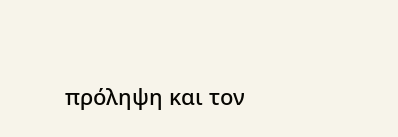πρόληψη και τον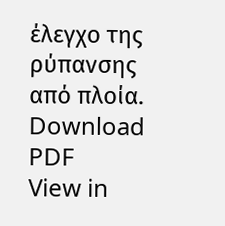έλεγχο της ρύπανσης από πλοία.
Download PDF
View in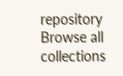repository
Browse all collections